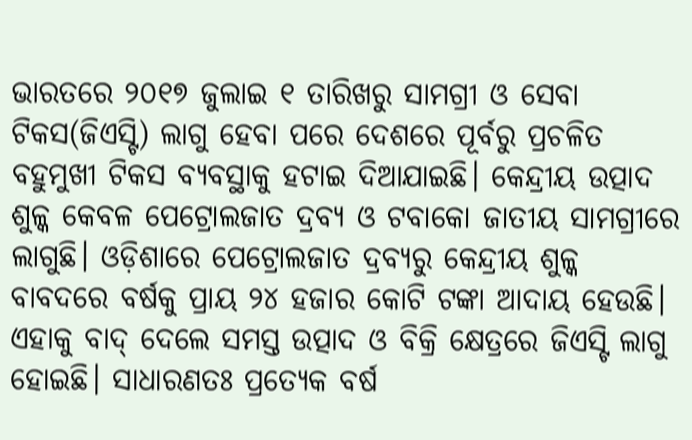ଭାରତରେ ୨୦୧୭ ଜୁଲାଇ ୧ ତାରିଖରୁ ସାମଗ୍ରୀ ଓ ସେବା ଟିକସ(ଜିଏସ୍ଟି) ଲାଗୁ ହେବା ପରେ ଦେଶରେ ପୂର୍ବରୁ ପ୍ରଚଳିତ ବହୁମୁଖୀ ଟିକସ ବ୍ୟବସ୍ଥାକୁ ହଟାଇ ଦିଆଯାଇଛି। କେନ୍ଦ୍ରୀୟ ଉତ୍ପାଦ ଶୁଳ୍କ କେବଳ ପେଟ୍ରୋଲଜାତ ଦ୍ରବ୍ୟ ଓ ଟବାକୋ ଜାତୀୟ ସାମଗ୍ରୀରେ ଲାଗୁଛି। ଓଡ଼ିଶାରେ ପେଟ୍ରୋଲଜାତ ଦ୍ରବ୍ୟରୁ କେନ୍ଦ୍ରୀୟ ଶୁଳ୍କ ବାବଦରେ ବର୍ଷକୁ ପ୍ରାୟ ୨୪ ହଜାର କୋଟି ଟଙ୍କା ଆଦାୟ ହେଉଛି। ଏହାକୁ ବାଦ୍ ଦେଲେ ସମସ୍ତ ଉତ୍ପାଦ ଓ ବିକ୍ରି କ୍ଷେତ୍ରରେ ଜିଏସ୍ଟି ଲାଗୁ ହୋଇଛି। ସାଧାରଣତଃ ପ୍ରତ୍ୟେକ ବର୍ଷ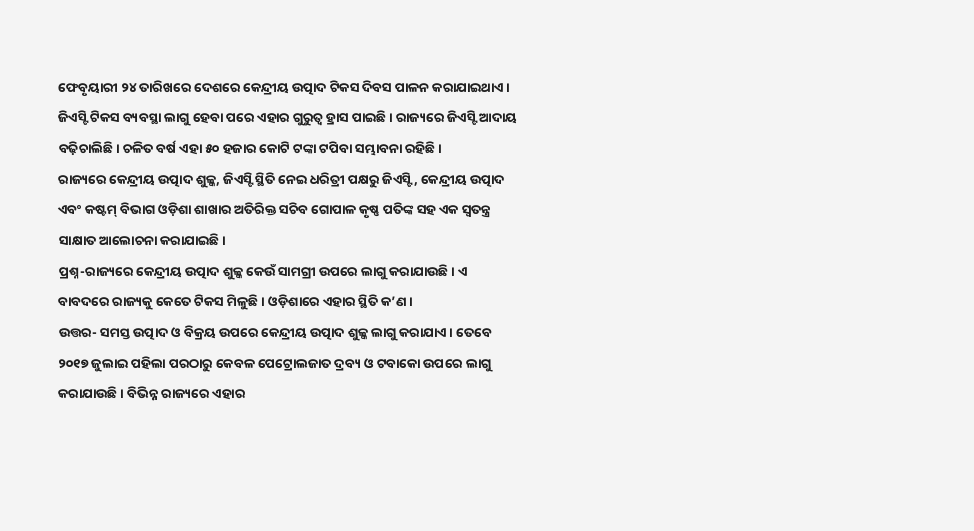ଫେବୃୟାରୀ ୨୪ ତାରିଖରେ ଦେଶରେ କେନ୍ଦ୍ରୀୟ ଉତ୍ପାଦ ଟିକସ ଦିବସ ପାଳନ କରାଯାଇଥାଏ। ଜିଏସ୍ଟି ଟିକସ ବ୍ୟବସ୍ଥା ଲାଗୁ ହେବା ପରେ ଏହାର ଗୁରୁତ୍ୱ ହ୍ରାସ ପାଇଛି। ରାଜ୍ୟରେ ଜିଏସ୍ଟି ଆଦାୟ ବଢ଼ିଚାଲିଛି। ଚଳିତ ବର୍ଷ ଏହା ୫୦ ହଜାର କୋଟି ଟଙ୍କା ଟପିବା ସମ୍ଭାବନା ରହିଛି।
ରାଜ୍ୟରେ କେନ୍ଦ୍ରୀୟ ଉତ୍ପାଦ ଶୁଳ୍କ, ଜିଏସ୍ଟି ସ୍ଥିତି ନେଇ ଧରିତ୍ରୀ ପକ୍ଷରୁ ଜିଏସ୍ଟି, କେନ୍ଦ୍ରୀୟ ଉତ୍ପାଦ ଏବଂ କଷ୍ଟମ୍ ବିଭାଗ ଓଡ଼ିଶା ଶାଖାର ଅତିରିକ୍ତ ସଚିବ ଗୋପାଳ କୃଷ୍ଣ ପତିଙ୍କ ସହ ଏକ ସ୍ବତନ୍ତ୍ର ସାକ୍ଷାତ ଆଲୋଚନା କରାଯାଇଛି।
ପ୍ରଶ୍ନ-ରାଜ୍ୟରେ କେନ୍ଦ୍ରୀୟ ଉତ୍ପାଦ ଶୁଳ୍କ କେଉଁ ସାମଗ୍ରୀ ଉପରେ ଲାଗୁ କରାଯାଉଛି। ଏ ବାବଦରେ ରାଜ୍ୟକୁ କେତେ ଟିକସ ମିଳୁଛି। ଓଡ଼ିଶାରେ ଏହାର ସ୍ଥିତି କ’ଣ ।
ଉତ୍ତର- ସମସ୍ତ ଉତ୍ପାଦ ଓ ବିକ୍ରୟ ଉପରେ କେନ୍ଦ୍ରୀୟ ଉତ୍ପାଦ ଶୁଳ୍କ ଲାଗୁ କରାଯାଏ। ତେବେ ୨୦୧୭ ଜୁଲାଇ ପହିଲା ପରଠାରୁ କେବଳ ପେଟ୍ରୋଲଜାତ ଦ୍ରବ୍ୟ ଓ ଟବାକୋ ଉପରେ ଲାଗୁ କରାଯାଉଛି। ବିଭିନ୍ନ ରାଜ୍ୟରେ ଏହାର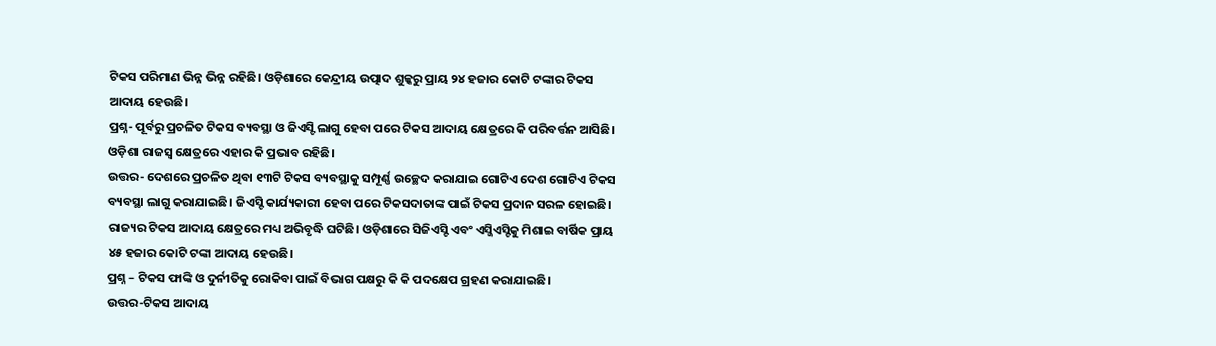ଟିକସ ପରିମାଣ ଭିନ୍ନ ଭିନ୍ନ ରହିଛି। ଓଡ଼ିଶାରେ କେନ୍ଦ୍ରୀୟ ଉତ୍ପାଦ ଶୁଳ୍କରୁ ପ୍ରାୟ ୨୪ ହଜାର କୋଟି ଟଙ୍କାର ଟିକସ ଆଦାୟ ହେଉଛି।
ପ୍ରଶ୍ନ- ପୂର୍ବରୁ ପ୍ରଚଳିତ ଟିକସ ବ୍ୟବସ୍ଥା ଓ ଜିଏସ୍ଟି ଲାଗୁ ହେବା ପରେ ଟିକସ ଆଦାୟ କ୍ଷେତ୍ରରେ କି ପରିବର୍ତ୍ତନ ଆସିଛି। ଓଡ଼ିଶା ରାଜସ୍ବ କ୍ଷେତ୍ରରେ ଏହାର କି ପ୍ରଭାବ ରହିଛି।
ଉତ୍ତର- ଦେଶରେ ପ୍ରଚଳିତ ଥିବା ୧୩ଟି ଟିକସ ବ୍ୟବସ୍ଥାକୁ ସମ୍ପୂର୍ଣ୍ଣ ଉଚ୍ଛେଦ କରାଯାଇ ଗୋଟିଏ ଦେଶ ଗୋଟିଏ ଟିକସ ବ୍ୟବସ୍ଥା ଲାଗୁ କରାଯାଇଛି। ଜିଏସ୍ଟି କାର୍ଯ୍ୟକାରୀ ହେବା ପରେ ଟିକସଦାତାଙ୍କ ପାଇଁ ଟିକସ ପ୍ରଦାନ ସରଳ ହୋଇଛି। ରାଜ୍ୟର ଟିକସ ଆଦାୟ କ୍ଷେତ୍ରରେ ମଧ୍ୟ ଅଭିବୃଦ୍ଧି ଘଟିଛି। ଓଡ଼ିଶାରେ ସିଜିଏସ୍ଟି ଏବଂ ଏସ୍ଜିଏସ୍ଟିକୁ ମିଶାଇ ବାର୍ଷିକ ପ୍ରାୟ ୪୫ ହଜାର କୋଟି ଟଙ୍କା ଆଦାୟ ହେଉଛି।
ପ୍ରଶ୍ନ – ଟିକସ ଫାଙ୍କି ଓ ଦୁର୍ନୀତିକୁ ରୋକିବା ପାଇଁ ବିଭାଗ ପକ୍ଷରୁ କି କି ପଦକ୍ଷେପ ଗ୍ରହଣ କରାଯାଇଛି।
ଉତ୍ତର-ଟିକସ ଆଦାୟ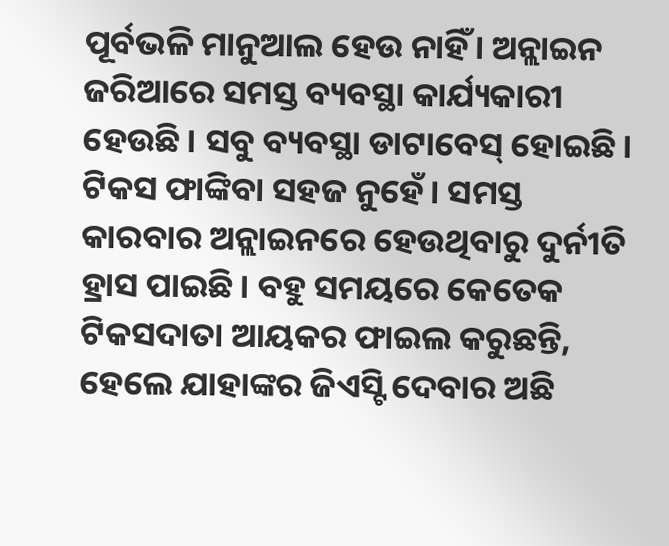ପୂର୍ବଭଳି ମାନୁଆଲ ହେଉ ନାହିଁ। ଅନ୍ଲାଇନ ଜରିଆରେ ସମସ୍ତ ବ୍ୟବସ୍ଥା କାର୍ଯ୍ୟକାରୀ ହେଉଛି। ସବୁ ବ୍ୟବସ୍ଥା ଡାଟାବେସ୍ ହୋଇଛି। ଟିକସ ଫାଙ୍କିବା ସହଜ ନୁହେଁ। ସମସ୍ତ କାରବାର ଅନ୍ଲାଇନରେ ହେଉଥିବାରୁ ଦୁର୍ନୀତି ହ୍ରାସ ପାଇଛି। ବହୁ ସମୟରେ କେତେକ ଟିକସଦାତା ଆୟକର ଫାଇଲ କରୁଛନ୍ତି, ହେଲେ ଯାହାଙ୍କର ଜିଏସ୍ଟି ଦେବାର ଅଛି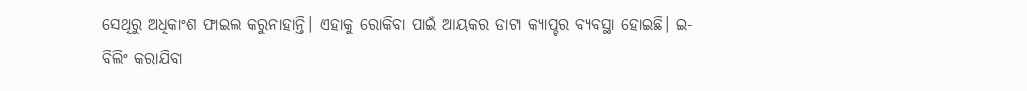ସେଥିରୁ ଅଧିକାଂଶ ଫାଇଲ କରୁନାହାନ୍ତି। ଏହାକୁ ରୋକିବା ପାଇଁ ଆୟକର ଡାଟା କ୍ୟାପ୍ଚର ବ୍ୟବସ୍ଥା ହୋଇଛି। ଇ-ବିଲିଂ କରାଯିବା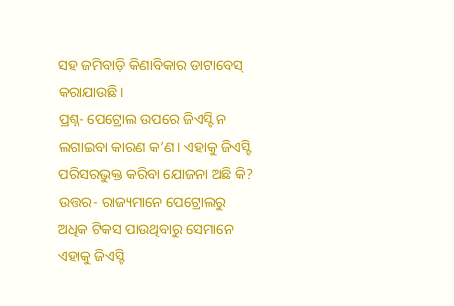ସହ ଜମିବାଡ଼ି କିଣାବିକାର ଡାଟାବେସ୍ କରାଯାଉଛି।
ପ୍ରଶ୍ନ- ପେଟ୍ରୋଲ ଉପରେ ଜିଏସ୍ଟି ନ ଲଗାଇବା କାରଣ କ’ଣ। ଏହାକୁ ଜିଏସ୍ଟି ପରିସରଭୁକ୍ତ କରିବା ଯୋଜନା ଅଛି କି?
ଉତ୍ତର- ରାଜ୍ୟମାନେ ପେଟ୍ରୋଲରୁ ଅଧିକ ଟିକସ ପାଉଥିବାରୁ ସେମାନେ ଏହାକୁ ଜିଏସ୍ଟି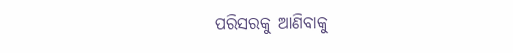ପରିସରକୁ ଆଣିବାକୁ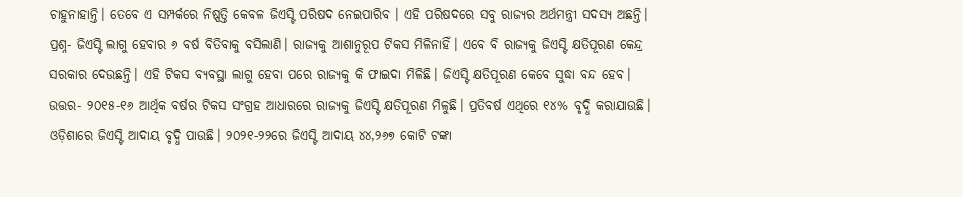ଚାହୁନାହାନ୍ତି। ତେବେ ଏ ସମ୍ପର୍କରେ ନିଷ୍ପତ୍ତି କେବଳ ଜିଏସ୍ଟି ପରିଷଦ ନେଇପାରିବ । ଏହି ପରିଷଦରେ ସବୁ ରାଜ୍ୟର ଅର୍ଥମନ୍ତ୍ରୀ ସଦସ୍ୟ ଅଛନ୍ତି।
ପ୍ରଶ୍ନ- ଜିଏସ୍ଟି ଲାଗୁ ହେବାର ୬ ବର୍ଷ ବିତିବାକୁ ବସିଲାଣି। ରାଜ୍ୟକୁ ଆଶାନୁରୂପ ଟିକସ ମିଳିନାହିଁ। ଏବେ ବି ରାଜ୍ୟକୁ ଜିଏସ୍ଟି କ୍ଷତିପୂରଣ କେନ୍ଦ୍ର ସରକାର ଦେଉଛନ୍ତି। ଏହି ଟିକସ ବ୍ୟବସ୍ଥା ଲାଗୁ ହେବା ପରେ ରାଜ୍ୟକୁ କି ଫାଇଦା ମିଳିଛି। ଜିଏସ୍ଟି କ୍ଷତିପୂରଣ କେବେ ସୁଦ୍ଧା ବନ୍ଦ ହେବ।
ଉତ୍ତର- ୨୦୧୫-୧୬ ଆର୍ଥିକ ବର୍ଷର ଟିକସ ସଂଗ୍ରହ ଆଧାରରେ ରାଜ୍ୟକୁ ଜିଏସ୍ଟି କ୍ଷତିପୂରଣ ମିଳୁଛି। ପ୍ରତିବର୍ଷ ଏଥିରେ ୧୪% ବୃଦ୍ଧି କରାଯାଉଛି। ଓଡ଼ିଶାରେ ଜିଏସ୍ଟି ଆଦାୟ ବୃଦ୍ଧି ପାଉଛି। ୨୦୨୧-୨୨ରେ ଜିଏସ୍ଟି ଆଦାୟ ୪୪,୨୬୭ କୋଟି ଟଙ୍କା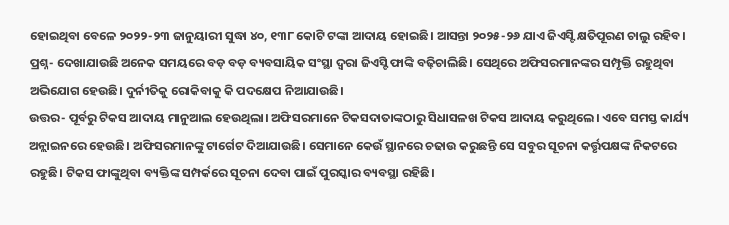ହୋଇଥିବା ବେଳେ ୨୦୨୨-୨୩ ଜାନୁୟାରୀ ସୁଦ୍ଧା ୪୦, ୧୩୮ କୋଟି ଟଙ୍କା ଆଦାୟ ହୋଇଛି। ଆସନ୍ତା ୨୦୨୫-୨୬ ଯାଏ ଜିଏସ୍ଟି କ୍ଷତିପୂରଣ ଚାଲୁ ରହିବ।
ପ୍ରଶ୍ନ- ଦେଖାଯାଉଛି ଅନେକ ସମୟରେ ବଡ଼ ବଡ଼ ବ୍ୟବସାୟିକ ସଂସ୍ଥା ଦ୍ୱରା ଜିଏସ୍ଟି ଫାଙ୍କି ବଢ଼ିଚାଲିଛି। ସେଥିରେ ଅଫିସରମାନଙ୍କର ସମ୍ପୃକ୍ତି ରହୁଥିବା ଅଭିଯୋଗ ହେଉଛି। ଦୁର୍ନୀତିକୁ ରୋକିବାକୁ କି ପଦକ୍ଷେପ ନିଆଯାଉଛି।
ଉତ୍ତର- ପୂର୍ବରୁ ଟିକସ ଆଦାୟ ମାନୁଆଲ ହେଉଥିଲା। ଅଫିସରମାନେ ଟିକସଦାତାଙ୍କଠାରୁ ସିଧାସଳଖ ଟିକସ ଆଦାୟ କରୁଥିଲେ। ଏବେ ସମସ୍ତ କାର୍ଯ୍ୟ ଅନ୍ଲାଇନରେ ହେଉଛି। ଅଫିସରମାନଙ୍କୁ ଟାର୍ଗେଟ ଦିଆଯାଉଛି। ସେମାନେ କେଉଁ ସ୍ଥାନରେ ଚଢାଉ କରୁଛନ୍ତି ସେ ସବୁର ସୂଚନା କର୍ତ୍ତୃପକ୍ଷଙ୍କ ନିକଟରେ ରହୁଛି। ଟିକସ ଫାଙ୍କୁଥିବା ବ୍ୟକ୍ତିଙ୍କ ସମ୍ପର୍କରେ ସୂଚନା ଦେବା ପାଇଁ ପୁରସ୍କାର ବ୍ୟବସ୍ଥା ରହିଛି।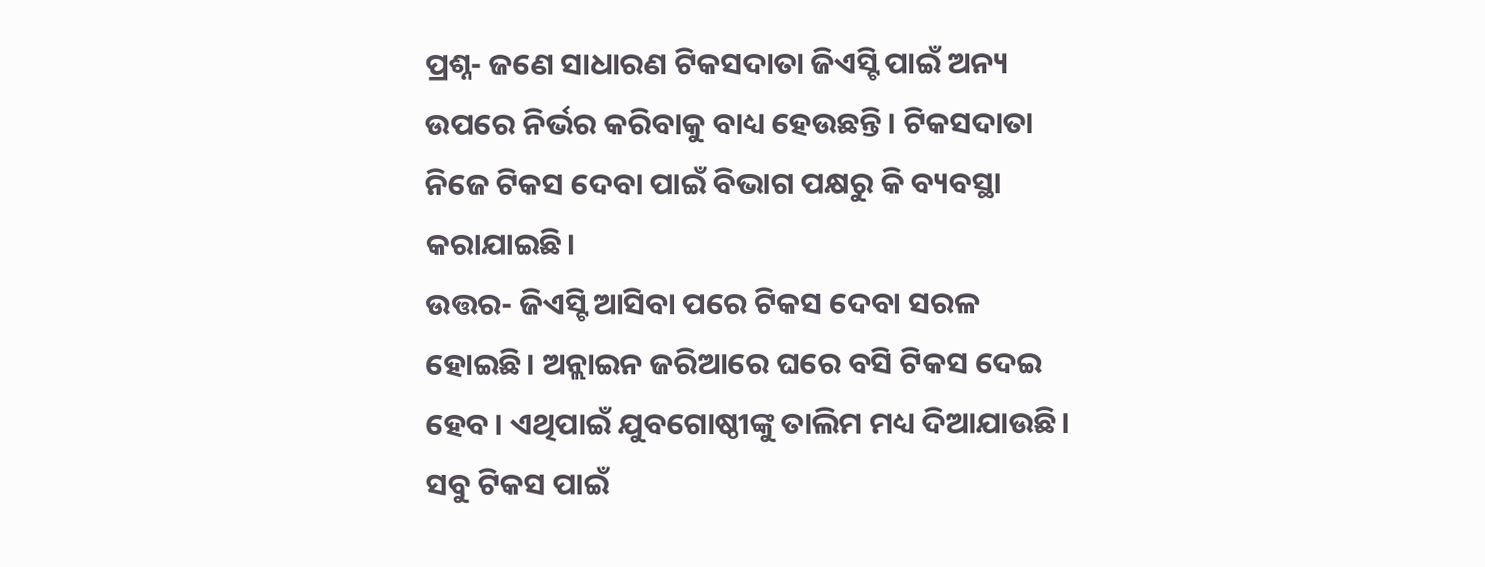ପ୍ରଶ୍ନ- ଜଣେ ସାଧାରଣ ଟିକସଦାତା ଜିଏସ୍ଟି ପାଇଁ ଅନ୍ୟ ଉପରେ ନିର୍ଭର କରିବାକୁ ବାଧ୍ୟ ହେଉଛନ୍ତି। ଟିକସଦାତା ନିଜେ ଟିକସ ଦେବା ପାଇଁ ବିଭାଗ ପକ୍ଷରୁ କି ବ୍ୟବସ୍ଥା କରାଯାଇଛି।
ଉତ୍ତର- ଜିଏସ୍ଟି ଆସିବା ପରେ ଟିକସ ଦେବା ସରଳ ହୋଇଛି। ଅନ୍ଲାଇନ ଜରିଆରେ ଘରେ ବସି ଟିକସ ଦେଇ ହେବ। ଏଥିପାଇଁ ଯୁବଗୋଷ୍ଠୀଙ୍କୁ ତାଲିମ ମଧ୍ୟ ଦିଆଯାଉଛି। ସବୁ ଟିକସ ପାଇଁ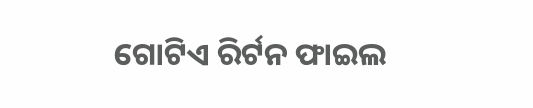ଗୋଟିଏ ରିର୍ଟନ ଫାଇଲ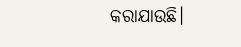କରାଯାଉଛି।